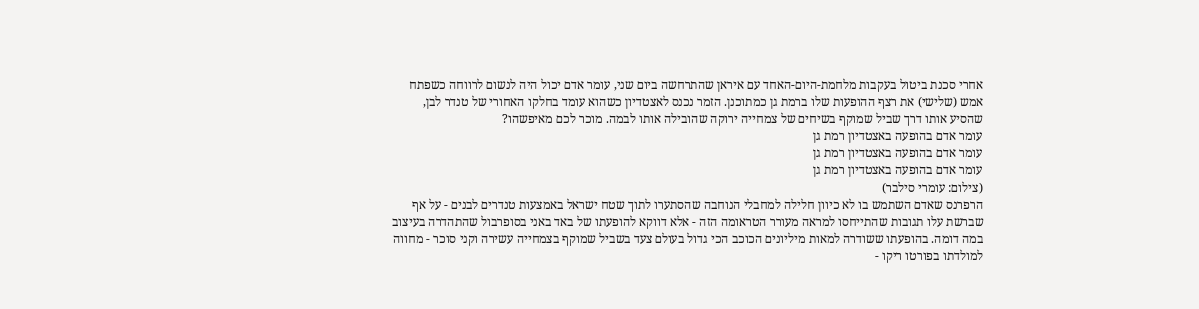אחרי סכנת ביטול בעקבות מלחמת-היום-האחד עם איראן שהתרחשה ביום שני, עומר אדם יכול היה לנשום לרווחה כשפתח אמש (שלישי) את רצף ההופעות שלו ברמת גן כמתוכנן. הזמר נכנס לאצטדיון כשהוא עומד בחלקו האחורי של טנדר לבן, שהסיע אותו דרך שביל שמוקף בשיחים של צמחייה ירוקה שהובילה אותו לבמה. מוכר לכם מאיפשהו?
עומר אדם בהופעה באצטדיון רמת גן
עומר אדם בהופעה באצטדיון רמת גן
עומר אדם בהופעה באצטדיון רמת גן
(צילום: עומרי סילבר)
הרפרנס שאדם השתמש בו לא כיוון חלילה למחבלי הנוחבה שהסתערו לתוך שטח ישראל באמצעות טנדרים לבנים - על אף שברשת עלו תגובות שהתייחסו למראה מעורר הטראומה הזה - אלא דווקא להופעתו של באד באני בסופרבול שהתהדרה בעיצוב במה דומה. בהופעתו ששודרה למאות מיליונים הכוכב הכי גדול בעולם צעד בשביל שמוקף בצמחייה עשירה וקני סוכר - מחווה למולדתו בפורטו ריקו -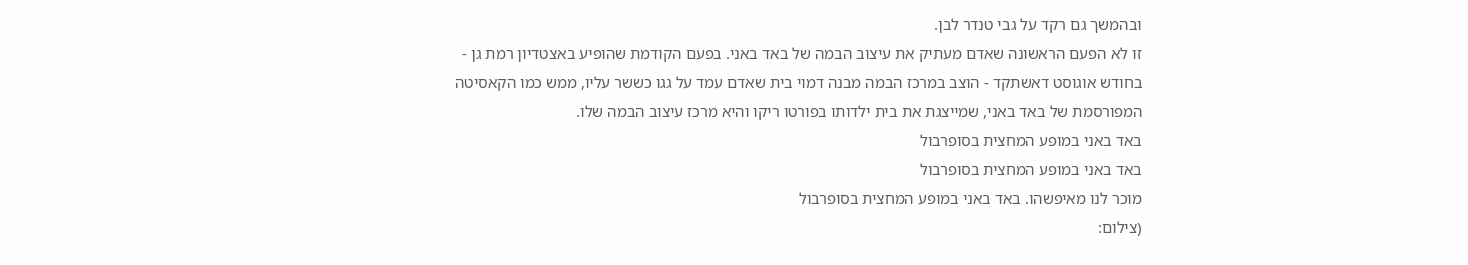ובהמשך גם רקד על גבי טנדר לבן.
זו לא הפעם הראשונה שאדם מעתיק את עיצוב הבמה של באד באני. בפעם הקודמת שהופיע באצטדיון רמת גן - בחודש אוגוסט דאשתקד - הוצב במרכז הבמה מבנה דמוי בית שאדם עמד על גגו כששר עליו, ממש כמו הקאסיטה המפורסמת של באד באני, שמייצגת את בית ילדותו בפורטו ריקו והיא מרכז עיצוב הבמה שלו.
באד באני במופע המחצית בסופרבול
באד באני במופע המחצית בסופרבול
מוכר לנו מאיפשהו. באד באני במופע המחצית בסופרבול
(צילום: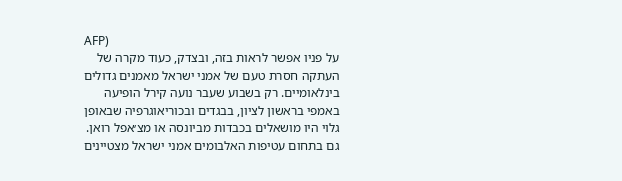AFP)
על פניו אפשר לראות בזה, ובצדק, כעוד מקרה של העתקה חסרת טעם של אמני ישראל מאמנים גדולים בינלאומיים. רק בשבוע שעבר נועה קירל הופיעה באמפי בראשון לציון, בבגדים ובכוריאוגרפיה שבאופן גלוי היו מושאלים בכבדות מביונסה או מצ׳אפל רואן. גם בתחום עטיפות האלבומים אמני ישראל מצטיינים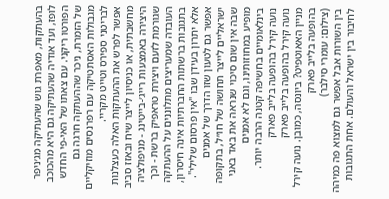בהעתקות, מאפרת גוש שהעתיקה מג׳ניפר לופז, ועד אודיה שהעתיקה גם היא מהכוכב הפורטו ריקני. עם צאתו של האי-פי החדש של הזמרת, ניכר שההעתקה חרגה גם מגבולות האסתטיקה עם רפרנסים מוזיקליים לבריטני ספירס וטייט מקריי.
אפשר לפרש את ההעתקות האלה כעצלנות מחשבתית, או כניסיון לייצר שיח ובאזז סביב היצירה באמצעות רייג׳-בייטינג - מניפולציה שגורמת לזעם ויצירת טראפיק ברשת - וכך העובדה שמעריצים מתלוננים על ההעתקה בתגובות ברשתות החברתיות אינה חיסרון, אלא יתרון בעידן שבו "אין פרסום שלילי". אפשר גם לטעון שזו הדרך של אמנים ישראליים לייצר תחושה של חו״ל, בתקופה שבה אין שום סיכוי שנראה את באד באני מופיע במחוזותינו, וגם לא אמנים בינלאומיים בחשיפה קטנה הרבה יותר.
נועה קירל בהופעה בלייב פארק
נועה קירל בהופעה בלייב פארק
מניין האאוטפיט? ביונסה, כמובן. נועה קירל בהופעה בלייב פארק
(צילום: עומרי סילבר)
בין השורות אבל אפשר גם למצוא פה כמיהה לחיבור בין ישראל והעולם. אחת התגובות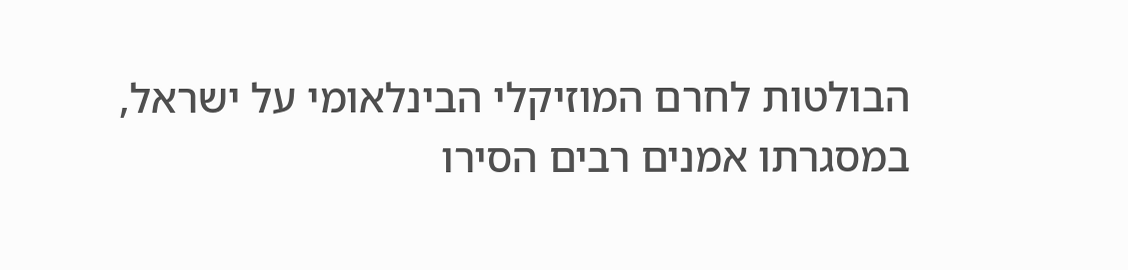הבולטות לחרם המוזיקלי הבינלאומי על ישראל, במסגרתו אמנים רבים הסירו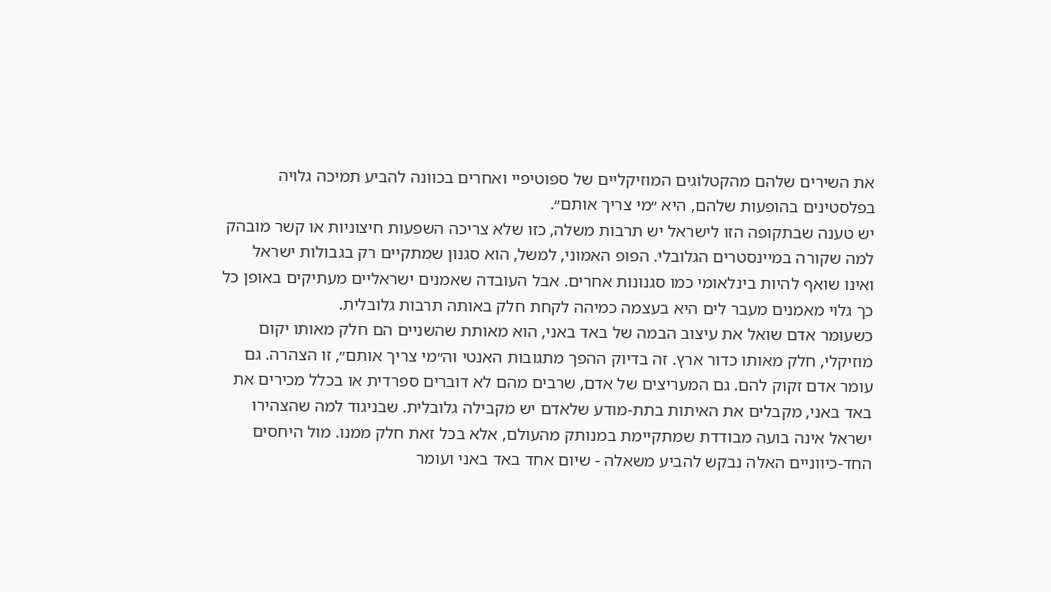את השירים שלהם מהקטלוגים המוזיקליים של ספוטיפיי ואחרים בכוונה להביע תמיכה גלויה בפלסטינים בהופעות שלהם, היא ״מי צריך אותם״.
יש טענה שבתקופה הזו לישראל יש תרבות משלה, כזו שלא צריכה השפעות חיצוניות או קשר מובהק למה שקורה במיינסטרים הגלובלי. הפופ האמוני, למשל, הוא סגנון שמתקיים רק בגבולות ישראל ואינו שואף להיות בינלאומי כמו סגנונות אחרים. אבל העובדה שאמנים ישראליים מעתיקים באופן כל כך גלוי מאמנים מעבר לים היא בעצמה כמיהה לקחת חלק באותה תרבות גלובלית.
כשעומר אדם שואל את עיצוב הבמה של באד באני, הוא מאותת שהשניים הם חלק מאותו יקום מוזיקלי, חלק מאותו כדור ארץ. זה בדיוק ההפך מתגובות האנטי וה״מי צריך אותם״, זו הצהרה. גם עומר אדם זקוק להם. גם המעריצים של אדם, שרבים מהם לא דוברים ספרדית או בכלל מכירים את באד באני, מקבלים את האיתות בתת-מודע שלאדם יש מקבילה גלובלית. שבניגוד למה שהצהירו ישראל אינה בועה מבודדת שמתקיימת במנותק מהעולם, אלא בכל זאת חלק ממנו. מול היחסים החד-כיווניים האלה נבקש להביע משאלה - שיום אחד באד באני ועומר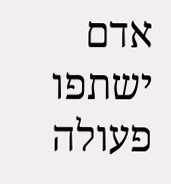אדם ישתפו פעולה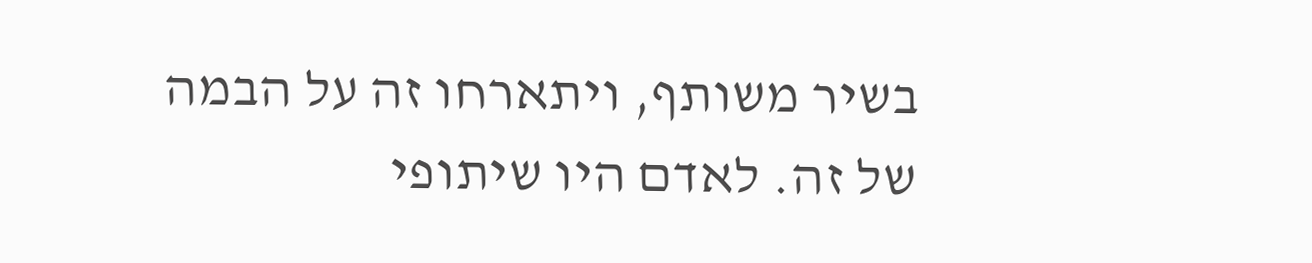בשיר משותף, ויתארחו זה על הבמה של זה. לאדם היו שיתופי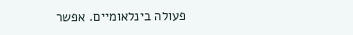פעולה בינלאומיים. אפשר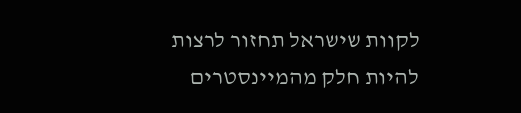לקוות שישראל תחזור לרצות להיות חלק מהמיינסטרים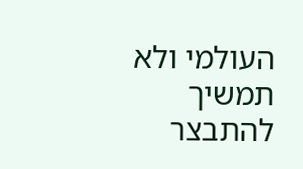העולמי ולא תמשיך להתבצר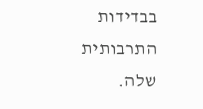בבדידות התרבותית שלה.